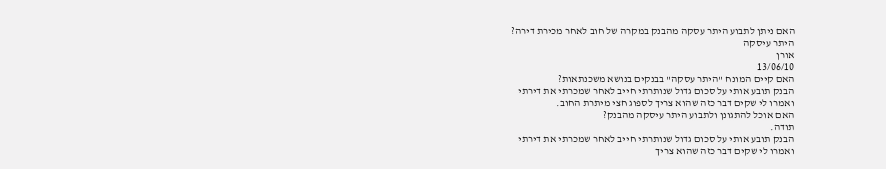האם ניתן לתבוע היתר עסקה מהבנק במקרה של חוב לאחר מכירת דירה?
היתר עיסקה
אורן
13/06/10
האם קיים המונח "היתר עסקה" בבנקים בנושא משכנתאות?
הבנק תובע אותי על סכום גדול שנותרתי חייב לאחר שמכרתי את דירתי
ואמרו לי שקים דבר כזה שהוא צריך לספוג חצי מיתרת החוב.
האם אוכל להתגונן ולתבוע היתר עיסקה מהבנק?
תודה.
הבנק תובע אותי על סכום גדול שנותרתי חייב לאחר שמכרתי את דירתי
ואמרו לי שקים דבר כזה שהוא צריך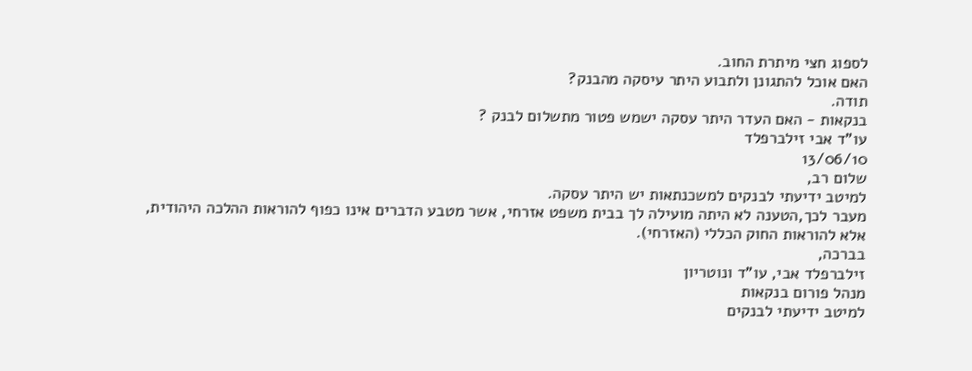לספוג חצי מיתרת החוב.
האם אוכל להתגונן ולתבוע היתר עיסקה מהבנק?
תודה.
בנקאות - האם העדר היתר עסקה ישמש פטור מתשלום לבנק ?
עו"ד אבי זילברפלד
13/06/10
שלום רב,
למיטב ידיעתי לבנקים למשכנתאות יש היתר עסקה.
מעבר לכך,הטענה לא היתה מועילה לך בבית משפט אזרחי, אשר מטבע הדברים אינו כפוף להוראות ההלכה היהודית, אלא להוראות החוק הכללי (האזרחי).
בברכה,
זילברפלד אבי, עו"ד ונוטריון
מנהל פורום בנקאות
למיטב ידיעתי לבנקים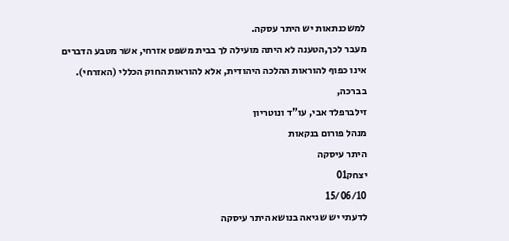למשכנתאות יש היתר עסקה.
מעבר לכך,הטענה לא היתה מועילה לך בבית משפט אזרחי, אשר מטבע הדברים אינו כפוף להוראות ההלכה היהודית, אלא להוראות החוק הכללי (האזרחי).
בברכה,
זילברפלד אבי, עו"ד ונוטריון
מנהל פורום בנקאות
היתר עיסקה
יצחק01
15/06/10
לדעתי יש שגיאה בנושא היתר עיסקה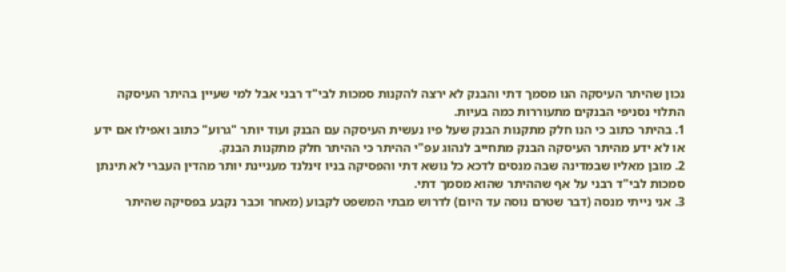נכון שהיתר העיסקה הנו מסמך דתי והבנק לא ירצה להקנות סמכות לבי"ד רבני אבל למי שעיין בהיתר העיסקה התלוי נסניפי הבנקים מתעוררות כמה בעיות.
1. בהיתר כתוב כי הנו חלק מתקנות הבנק שעל פיו נעשית העיסקה עם הבנק ועוד יותר "גרוע" כתוב ואפילו אם ידע או לא ידע מהיתר העיסקה הבנק מתחייב לנהוג עפ"י ההיתר כי ההיתר חלק מתקנות הבנק.
2. מובן מאליו שבמדינה שבה מנסים לדכא כל נושא דתי והפסיקה בניו זינלנד מעניינת יותר מהדין העברי לא תינתן סמכות לבי"ד רבני על אף שההיתר שהוא מסמך דתי.
3. אני נייתי מנסה (דבר שטרם נוסה עד היום) לדרוש מבתי המשפט לקבוע (מאחר וכבר נקבע בפסיקה שהיתר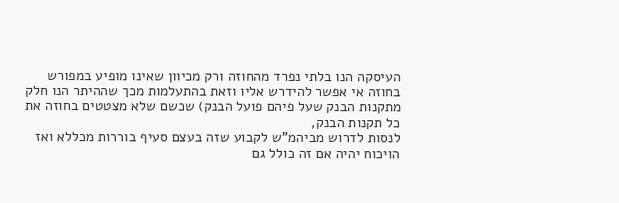העיסקה הנו בלתי נפרד מהחוזה ורק מכיוון שאינו מופיע במפורש בחוזה אי אפשר להידרש אליו וזאת בהתעלמות מכך שההיתר הנו חלק מתקנות הבנק שעל פיהם פועל הבנק) שכשם שלא מצטטים בחוזה את כל תקנות הבנק,
לנסות לדרוש מביהמ"ש לקבוע שזה בעצם סעיף בוררות מכללא ואז הויכוח יהיה אם זה כולל גם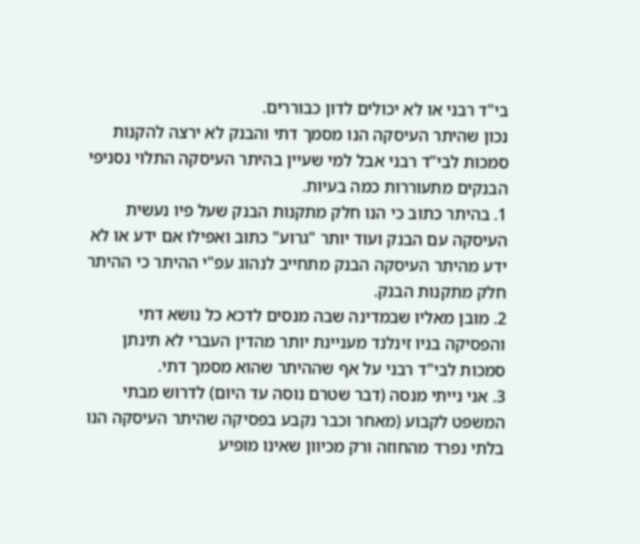בי"ד רבני או לא יכולים לדון כבוררים.
נכון שהיתר העיסקה הנו מסמך דתי והבנק לא ירצה להקנות סמכות לבי"ד רבני אבל למי שעיין בהיתר העיסקה התלוי נסניפי הבנקים מתעוררות כמה בעיות.
1. בהיתר כתוב כי הנו חלק מתקנות הבנק שעל פיו נעשית העיסקה עם הבנק ועוד יותר "גרוע" כתוב ואפילו אם ידע או לא ידע מהיתר העיסקה הבנק מתחייב לנהוג עפ"י ההיתר כי ההיתר חלק מתקנות הבנק.
2. מובן מאליו שבמדינה שבה מנסים לדכא כל נושא דתי והפסיקה בניו זינלנד מעניינת יותר מהדין העברי לא תינתן סמכות לבי"ד רבני על אף שההיתר שהוא מסמך דתי.
3. אני נייתי מנסה (דבר שטרם נוסה עד היום) לדרוש מבתי המשפט לקבוע (מאחר וכבר נקבע בפסיקה שהיתר העיסקה הנו בלתי נפרד מהחוזה ורק מכיוון שאינו מופיע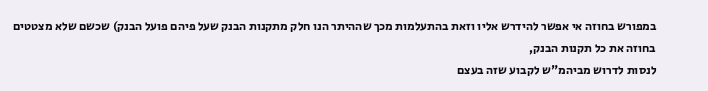במפורש בחוזה אי אפשר להידרש אליו וזאת בהתעלמות מכך שההיתר הנו חלק מתקנות הבנק שעל פיהם פועל הבנק) שכשם שלא מצטטים בחוזה את כל תקנות הבנק,
לנסות לדרוש מביהמ"ש לקבוע שזה בעצם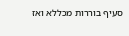סעיף בוררות מכללא ואז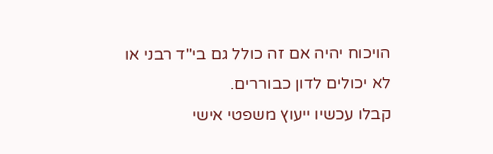הויכוח יהיה אם זה כולל גם בי"ד רבני או לא יכולים לדון כבוררים.
קבלו עכשיו ייעוץ משפטי אישי